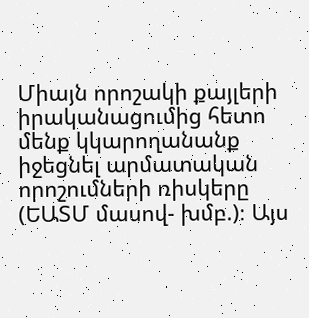Միայն որոշակի քայլերի իրականացումից հետո մենք կկարողանանք  իջեցնել արմատական որոշումների ռիսկերը (ԵԱՏՄ մասով- խմբ.)։ Այս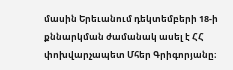մասին Երեւանում դեկտեմբերի 18-ի քննարկման ժամանակ ասել է ՀՀ փոխվարչապետ Մհեր Գրիգորյանը։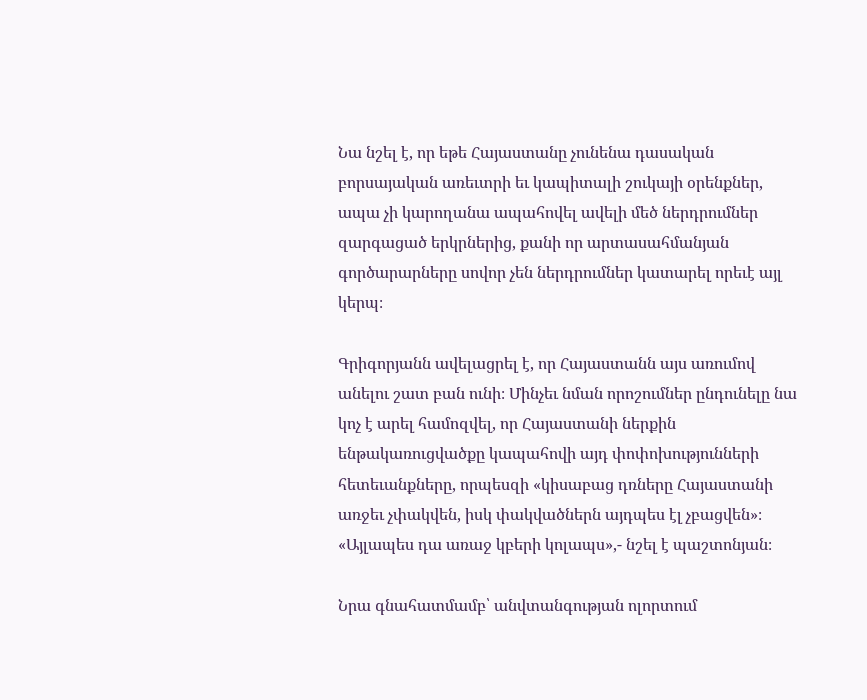Նա նշել է, որ եթե Հայաստանը չունենա դասական բորսայական առեւտրի եւ կապիտալի շուկայի օրենքներ, ապա չի կարողանա ապահովել ավելի մեծ ներդրումներ զարգացած երկրներից, քանի որ արտասահմանյան գործարարները սովոր չեն ներդրումներ կատարել որեւէ այլ կերպ։

Գրիգորյանն ավելացրել է, որ Հայաստանն այս առումով անելու շատ բան ունի։ Մինչեւ նման որոշումներ ընդունելը նա կոչ է արել համոզվել, որ Հայաստանի ներքին ենթակառուցվածքը կապահովի այդ փոփոխությունների հետեւանքները, որպեսզի «կիսաբաց դռները Հայաստանի առջեւ չփակվեն, իսկ փակվածներն այդպես էլ չբացվեն»։ «Այլապես դա առաջ կբերի կոլապս»,- նշել է պաշտոնյան։

Նրա գնահատմամբ՝ անվտանգության ոլորտում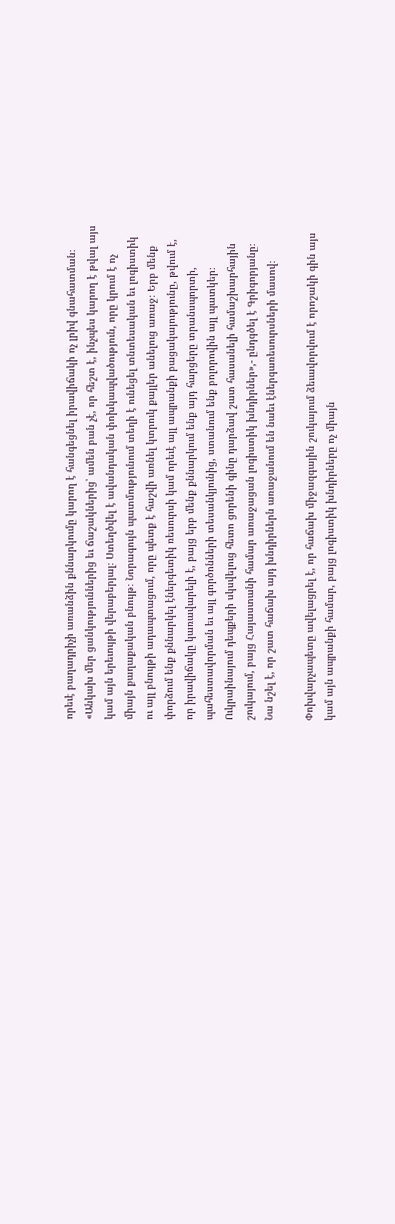որեւէ բաղադրիչի առանձին քննարկումը կարող է հանգեցնել իրավիճակի ոչ լրիվ գնահատման։ «Անկախ մեր ցանկություններից եւ ճաշակներից՝ ամեն բան չէ, որ հեշտ է, ինչպես կարող է թվալ այս կամ այն երեւույթի վերաբերյալ։ Ստեղծվել է ավանդական փոխկապվածություն, որը կրում է ոչ միայն քաղաքական բնույթ։ Նորագույն պատմությունում տեղի է ունեցել տնտեսական եւ լոգիստիկ ու այլ բնույթի ադապտացում, որը պետք է հաշվի առնել կտրուկ քայլեր անելուց առաջ։ Երբ մենք փորձում ենք քննարկել էներգետիկ ռեսուրսի կամ որեւէ այլ ապրանքի բացակայությունը, թվում է, որ իրավիճակը կառավարելի է, բայց երբ մենք քննարկում ենք այդ հարցերը տրանսպորտի, պահեստավորման եւ այլ գործոնների տեսանկյունից, ստանում ենք բոլորովին այլ պատկեր։  Ուկրաինայում դեպքերի սկսվելուց հետո ցորենի գինը դարձավ շատ հասանելի համաշխարհային շուկայում, բայց Հայաստանի համար առաջացան լոգիստիկ խնդիրներ»,- ընդգծել է Գրիգորյանը։ Նա նշել է, որ շատ հաճախ այդ խնդիրներն առաջանում են նաեւ էներգառեսուրսների մասով։

Փոխվարչապետը ավելացրել է, որ հաճախ միջազգային շուկայում ձեւավորվում է որոշակի գին այս կամ այն ապրանքի համար, բայց լոգիստիկ խնդիրները ոչ միայն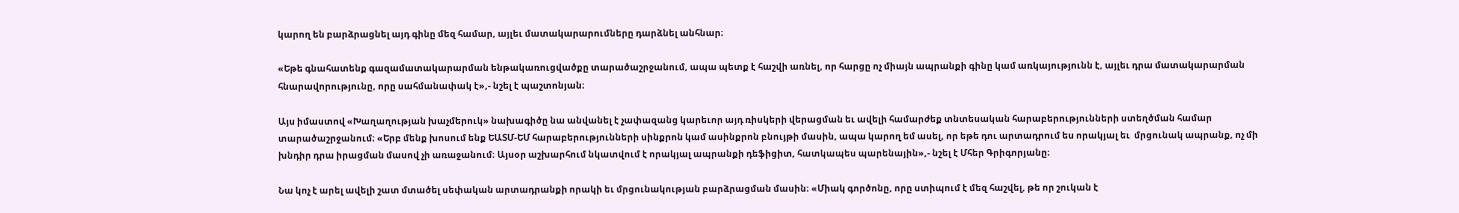կարող են բարձրացնել այդ գինը մեզ համար, այլեւ մատակարարումները դարձնել անհնար։

«Եթե գնահատենք գազամատակարարման ենթակառուցվածքը տարածաշրջանում, ապա պետք է հաշվի առնել, որ հարցը ոչ միայն ապրանքի գինը կամ առկայությունն է, այլեւ դրա մատակարարման հնարավորությունը, որը սահմանափակ է»,- նշել է պաշտոնյան։

Այս իմաստով «Խաղաղության խաչմերուկ» նախագիծը նա անվանել է չափազանց կարեւոր այդ ռիսկերի վերացման եւ ավելի համարժեք տնտեսական հարաբերությունների ստեղծման համար տարածաշրջանում։ «Երբ մենք խոսում ենք ԵԱՏՄ-ԵՄ հարաբերությունների սինքրոն կամ ասինքրոն բնույթի մասին, ապա կարող եմ ասել, որ եթե դու արտադրում ես որակյալ եւ  մրցունակ ապրանք, ոչ մի խնդիր դրա իրացման մասով չի առաջանում։ Այսօր աշխարհում նկատվում է որակյալ ապրանքի դեֆիցիտ, հատկապես պարենային»,- նշել է Մհեր Գրիգորյանը։

Նա կոչ է արել ավելի շատ մտածել սեփական արտադրանքի որակի եւ մրցունակության բարձրացման մասին։ «Միակ գործոնը, որը ստիպում է մեզ հաշվել, թե որ շուկան է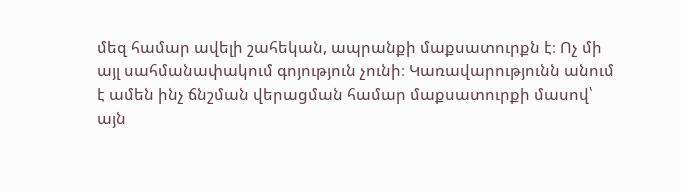մեզ համար ավելի շահեկան, ապրանքի մաքսատուրքն է։ Ոչ մի այլ սահմանափակում գոյություն չունի։ Կառավարությունն անում է ամեն ինչ ճնշման վերացման համար մաքսատուրքի մասով՝ այն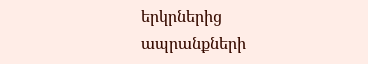երկրներից ապրանքների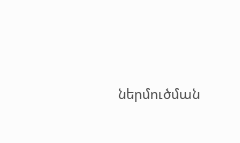ներմուծման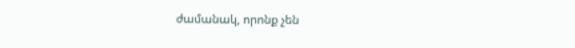ժամանակ, որոնք չեն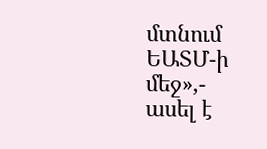մտնում ԵԱՏՄ-ի մեջ»,- ասել է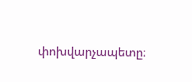փոխվարչապետը։